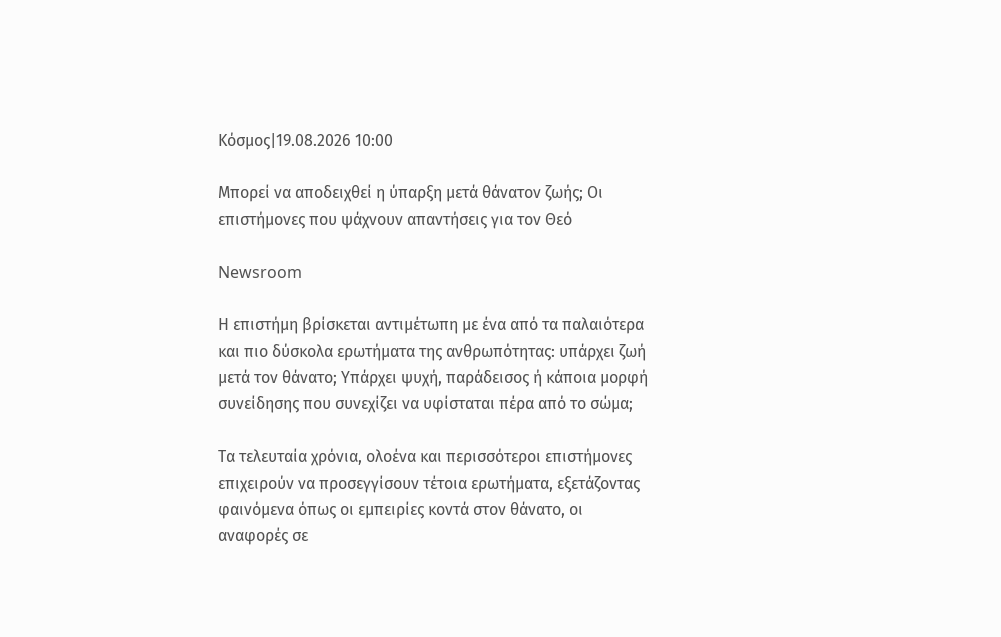Κόσμος|19.08.2026 10:00

Μπορεί να αποδειχθεί η ύπαρξη μετά θάνατον ζωής; Οι επιστήμονες που ψάχνουν απαντήσεις για τον Θεό

Newsroom

Η επιστήμη βρίσκεται αντιμέτωπη με ένα από τα παλαιότερα και πιο δύσκολα ερωτήματα της ανθρωπότητας: υπάρχει ζωή μετά τον θάνατο; Υπάρχει ψυχή, παράδεισος ή κάποια μορφή συνείδησης που συνεχίζει να υφίσταται πέρα από το σώμα;

Τα τελευταία χρόνια, ολοένα και περισσότεροι επιστήμονες επιχειρούν να προσεγγίσουν τέτοια ερωτήματα, εξετάζοντας φαινόμενα όπως οι εμπειρίες κοντά στον θάνατο, οι αναφορές σε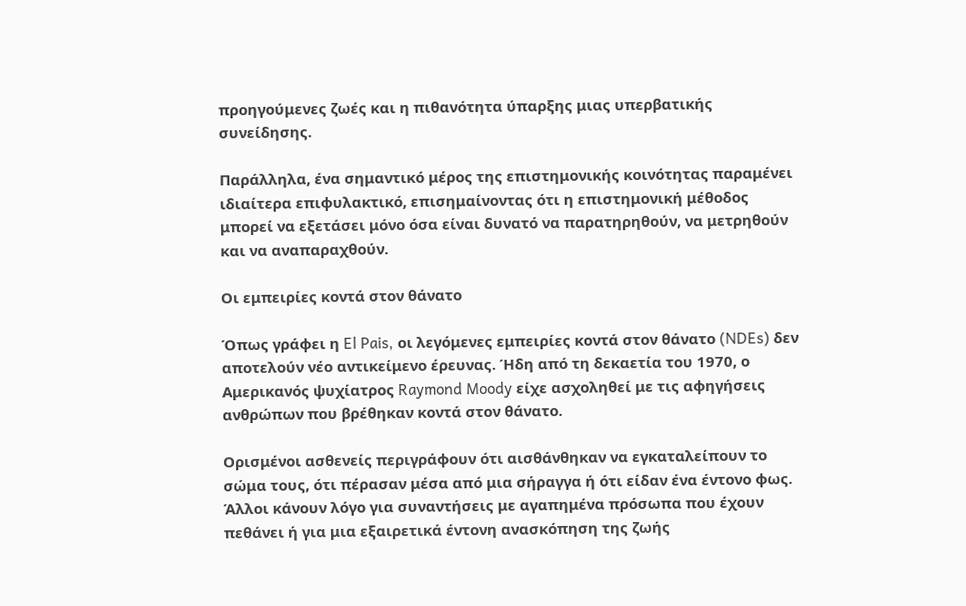προηγούμενες ζωές και η πιθανότητα ύπαρξης μιας υπερβατικής συνείδησης.

Παράλληλα, ένα σημαντικό μέρος της επιστημονικής κοινότητας παραμένει ιδιαίτερα επιφυλακτικό, επισημαίνοντας ότι η επιστημονική μέθοδος μπορεί να εξετάσει μόνο όσα είναι δυνατό να παρατηρηθούν, να μετρηθούν και να αναπαραχθούν.

Οι εμπειρίες κοντά στον θάνατο

Όπως γράφει η El Pais, οι λεγόμενες εμπειρίες κοντά στον θάνατο (NDEs) δεν αποτελούν νέο αντικείμενο έρευνας. Ήδη από τη δεκαετία του 1970, ο Αμερικανός ψυχίατρος Raymond Moody είχε ασχοληθεί με τις αφηγήσεις ανθρώπων που βρέθηκαν κοντά στον θάνατο.

Ορισμένοι ασθενείς περιγράφουν ότι αισθάνθηκαν να εγκαταλείπουν το σώμα τους, ότι πέρασαν μέσα από μια σήραγγα ή ότι είδαν ένα έντονο φως. Άλλοι κάνουν λόγο για συναντήσεις με αγαπημένα πρόσωπα που έχουν πεθάνει ή για μια εξαιρετικά έντονη ανασκόπηση της ζωής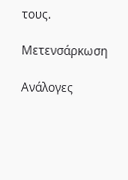τους.

Μετενσάρκωση

Ανάλογες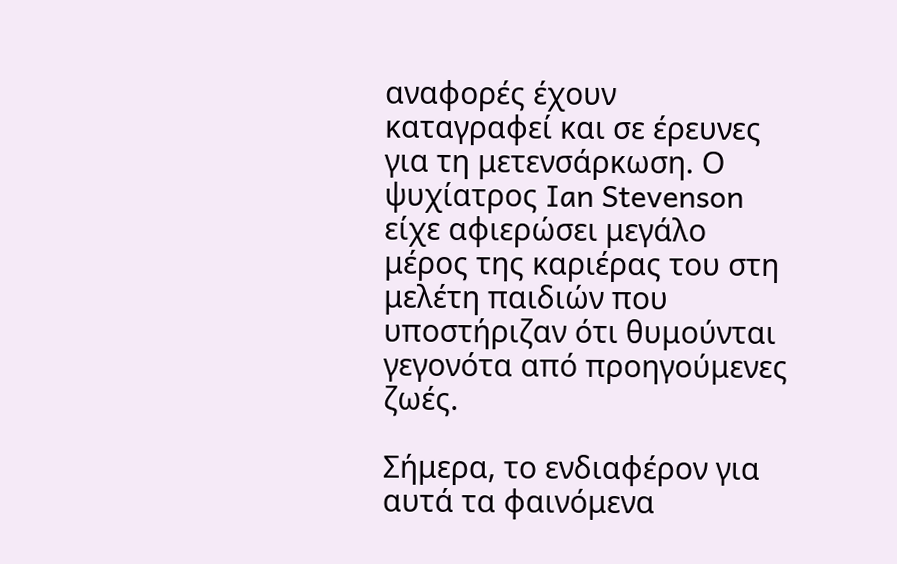αναφορές έχουν καταγραφεί και σε έρευνες για τη μετενσάρκωση. Ο ψυχίατρος Ian Stevenson είχε αφιερώσει μεγάλο μέρος της καριέρας του στη μελέτη παιδιών που υποστήριζαν ότι θυμούνται γεγονότα από προηγούμενες ζωές.

Σήμερα, το ενδιαφέρον για αυτά τα φαινόμενα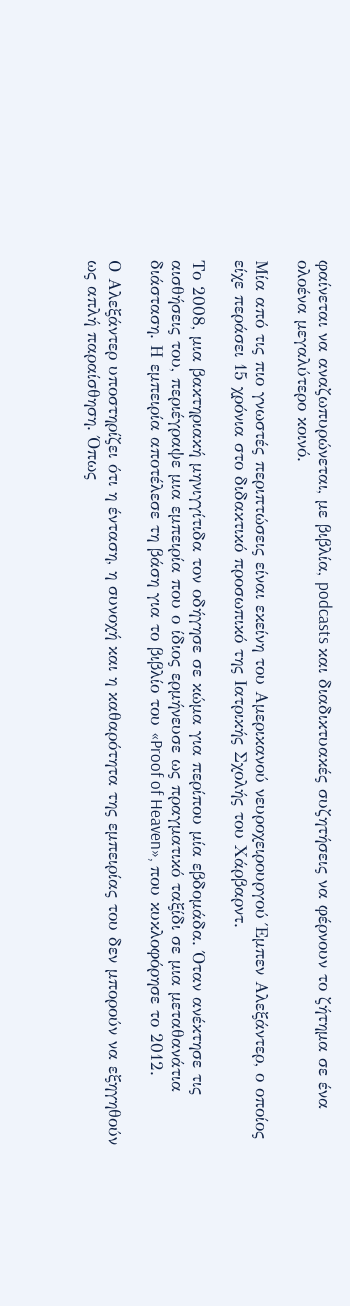φαίνεται να αναζωπυρώνεται, με βιβλία, podcasts και διαδικτυακές συζητήσεις να φέρνουν το ζήτημα σε ένα ολοένα μεγαλύτερο κοινό.

Μία από τις πιο γνωστές περιπτώσεις είναι εκείνη του Αμερικανού νευροχειρουργού Έμπεν Αλεξάντερ, ο οποίος είχε περάσει 15 χρόνια στο διδακτικό προσωπικό της Ιατρικής Σχολής του Χάρβαρντ.

Το 2008, μια βακτηριακή μηνιγγίτιδα τον οδήγησε σε κώμα για περίπου μία εβδομάδα. Όταν ανέκτησε τις αισθήσεις του, περιέγραψε μια εμπειρία που ο ίδιος ερμήνευσε ως πραγματικό ταξίδι σε μια μεταθανάτια διάσταση. Η εμπειρία αποτέλεσε τη βάση για το βιβλίο του «Proof of Heaven», που κυκλοφόρησε το 2012.

Ο Αλεξάντερ υποστηρίζει ότι η ένταση, η συνοχή και η καθαρότητα της εμπειρίας του δεν μπορούν να εξηγηθούν ως απλή παραίσθηση. Όπως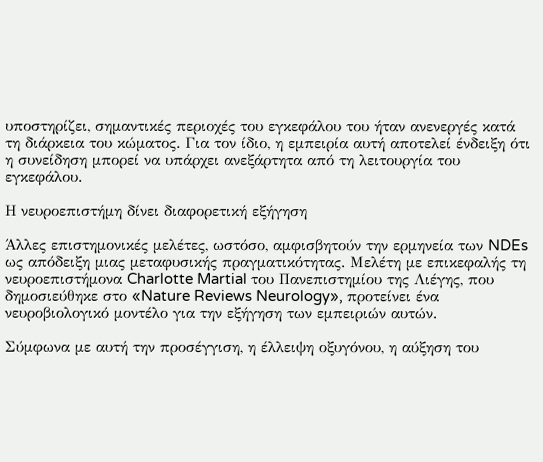υποστηρίζει, σημαντικές περιοχές του εγκεφάλου του ήταν ανενεργές κατά τη διάρκεια του κώματος. Για τον ίδιο, η εμπειρία αυτή αποτελεί ένδειξη ότι η συνείδηση μπορεί να υπάρχει ανεξάρτητα από τη λειτουργία του εγκεφάλου.

Η νευροεπιστήμη δίνει διαφορετική εξήγηση

Άλλες επιστημονικές μελέτες, ωστόσο, αμφισβητούν την ερμηνεία των NDEs ως απόδειξη μιας μεταφυσικής πραγματικότητας. Μελέτη με επικεφαλής τη νευροεπιστήμονα Charlotte Martial του Πανεπιστημίου της Λιέγης, που δημοσιεύθηκε στο «Nature Reviews Neurology», προτείνει ένα νευροβιολογικό μοντέλο για την εξήγηση των εμπειριών αυτών.

Σύμφωνα με αυτή την προσέγγιση, η έλλειψη οξυγόνου, η αύξηση του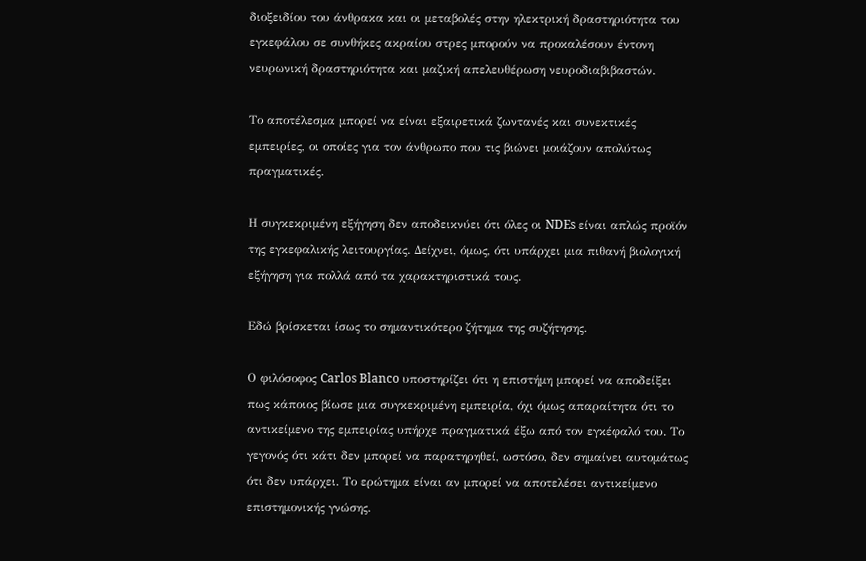διοξειδίου του άνθρακα και οι μεταβολές στην ηλεκτρική δραστηριότητα του εγκεφάλου σε συνθήκες ακραίου στρες μπορούν να προκαλέσουν έντονη νευρωνική δραστηριότητα και μαζική απελευθέρωση νευροδιαβιβαστών.

Το αποτέλεσμα μπορεί να είναι εξαιρετικά ζωντανές και συνεκτικές εμπειρίες, οι οποίες για τον άνθρωπο που τις βιώνει μοιάζουν απολύτως πραγματικές.

Η συγκεκριμένη εξήγηση δεν αποδεικνύει ότι όλες οι NDEs είναι απλώς προϊόν της εγκεφαλικής λειτουργίας. Δείχνει, όμως, ότι υπάρχει μια πιθανή βιολογική εξήγηση για πολλά από τα χαρακτηριστικά τους.

Εδώ βρίσκεται ίσως το σημαντικότερο ζήτημα της συζήτησης.

Ο φιλόσοφος Carlos Blanco υποστηρίζει ότι η επιστήμη μπορεί να αποδείξει πως κάποιος βίωσε μια συγκεκριμένη εμπειρία, όχι όμως απαραίτητα ότι το αντικείμενο της εμπειρίας υπήρχε πραγματικά έξω από τον εγκέφαλό του. Το γεγονός ότι κάτι δεν μπορεί να παρατηρηθεί, ωστόσο, δεν σημαίνει αυτομάτως ότι δεν υπάρχει. Το ερώτημα είναι αν μπορεί να αποτελέσει αντικείμενο επιστημονικής γνώσης.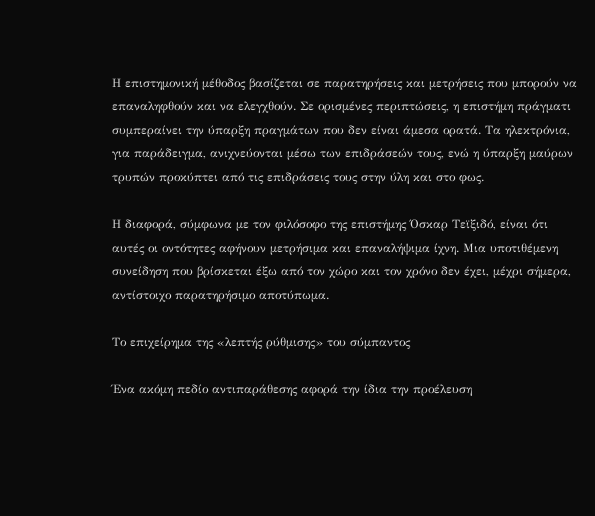Η επιστημονική μέθοδος βασίζεται σε παρατηρήσεις και μετρήσεις που μπορούν να επαναληφθούν και να ελεγχθούν. Σε ορισμένες περιπτώσεις, η επιστήμη πράγματι συμπεραίνει την ύπαρξη πραγμάτων που δεν είναι άμεσα ορατά. Τα ηλεκτρόνια, για παράδειγμα, ανιχνεύονται μέσω των επιδράσεών τους, ενώ η ύπαρξη μαύρων τρυπών προκύπτει από τις επιδράσεις τους στην ύλη και στο φως.

Η διαφορά, σύμφωνα με τον φιλόσοφο της επιστήμης Όσκαρ Τεϊξιδό, είναι ότι αυτές οι οντότητες αφήνουν μετρήσιμα και επαναλήψιμα ίχνη. Μια υποτιθέμενη συνείδηση που βρίσκεται έξω από τον χώρο και τον χρόνο δεν έχει, μέχρι σήμερα, αντίστοιχο παρατηρήσιμο αποτύπωμα.

Το επιχείρημα της «λεπτής ρύθμισης» του σύμπαντος

Ένα ακόμη πεδίο αντιπαράθεσης αφορά την ίδια την προέλευση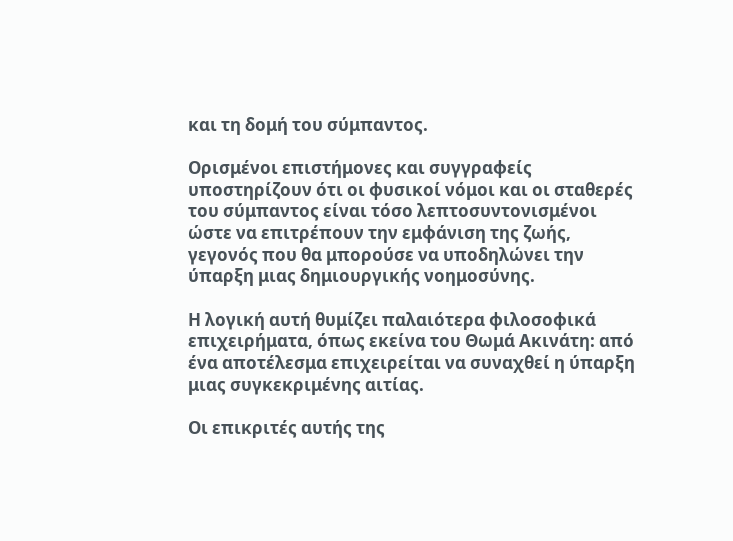και τη δομή του σύμπαντος.

Ορισμένοι επιστήμονες και συγγραφείς υποστηρίζουν ότι οι φυσικοί νόμοι και οι σταθερές του σύμπαντος είναι τόσο λεπτοσυντονισμένοι ώστε να επιτρέπουν την εμφάνιση της ζωής, γεγονός που θα μπορούσε να υποδηλώνει την ύπαρξη μιας δημιουργικής νοημοσύνης.

Η λογική αυτή θυμίζει παλαιότερα φιλοσοφικά επιχειρήματα, όπως εκείνα του Θωμά Ακινάτη: από ένα αποτέλεσμα επιχειρείται να συναχθεί η ύπαρξη μιας συγκεκριμένης αιτίας.

Οι επικριτές αυτής της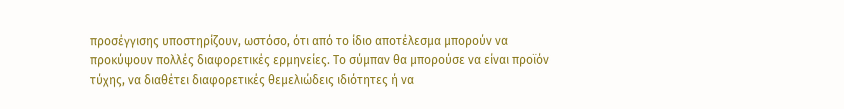προσέγγισης υποστηρίζουν, ωστόσο, ότι από το ίδιο αποτέλεσμα μπορούν να προκύψουν πολλές διαφορετικές ερμηνείες. Το σύμπαν θα μπορούσε να είναι προϊόν τύχης, να διαθέτει διαφορετικές θεμελιώδεις ιδιότητες ή να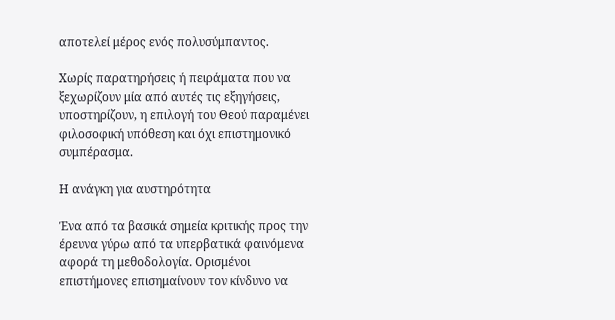αποτελεί μέρος ενός πολυσύμπαντος.

Χωρίς παρατηρήσεις ή πειράματα που να ξεχωρίζουν μία από αυτές τις εξηγήσεις, υποστηρίζουν, η επιλογή του Θεού παραμένει φιλοσοφική υπόθεση και όχι επιστημονικό συμπέρασμα.

Η ανάγκη για αυστηρότητα

Ένα από τα βασικά σημεία κριτικής προς την έρευνα γύρω από τα υπερβατικά φαινόμενα αφορά τη μεθοδολογία. Ορισμένοι επιστήμονες επισημαίνουν τον κίνδυνο να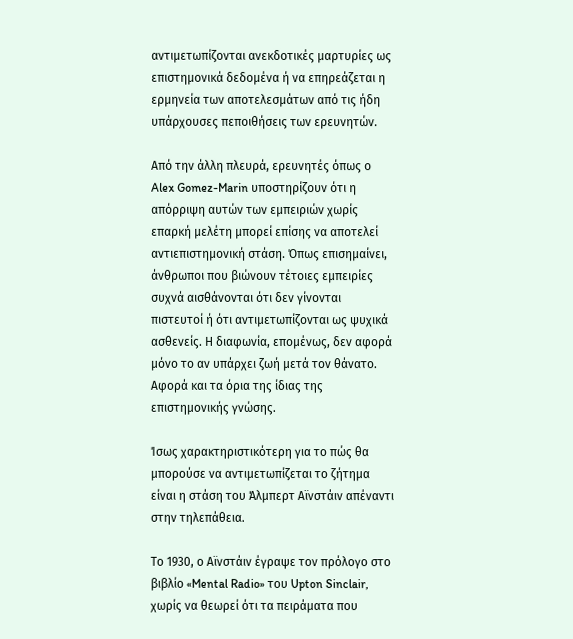αντιμετωπίζονται ανεκδοτικές μαρτυρίες ως επιστημονικά δεδομένα ή να επηρεάζεται η ερμηνεία των αποτελεσμάτων από τις ήδη υπάρχουσες πεποιθήσεις των ερευνητών.

Από την άλλη πλευρά, ερευνητές όπως ο Alex Gomez-Marin υποστηρίζουν ότι η απόρριψη αυτών των εμπειριών χωρίς επαρκή μελέτη μπορεί επίσης να αποτελεί αντιεπιστημονική στάση. Όπως επισημαίνει, άνθρωποι που βιώνουν τέτοιες εμπειρίες συχνά αισθάνονται ότι δεν γίνονται πιστευτοί ή ότι αντιμετωπίζονται ως ψυχικά ασθενείς. Η διαφωνία, επομένως, δεν αφορά μόνο το αν υπάρχει ζωή μετά τον θάνατο. Αφορά και τα όρια της ίδιας της επιστημονικής γνώσης.

Ίσως χαρακτηριστικότερη για το πώς θα μπορούσε να αντιμετωπίζεται το ζήτημα είναι η στάση του Άλμπερτ Αϊνστάιν απέναντι στην τηλεπάθεια.

Το 1930, ο Αϊνστάιν έγραψε τον πρόλογο στο βιβλίο «Mental Radio» του Upton Sinclair, χωρίς να θεωρεί ότι τα πειράματα που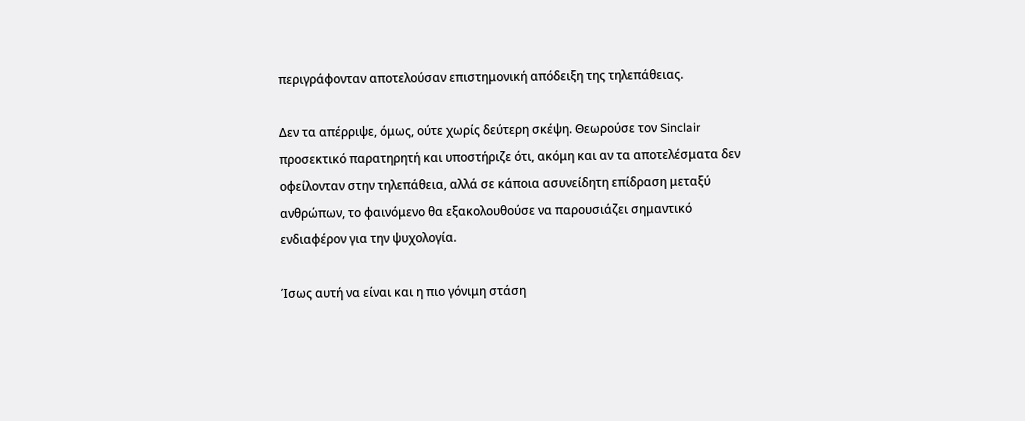περιγράφονταν αποτελούσαν επιστημονική απόδειξη της τηλεπάθειας.

Δεν τα απέρριψε, όμως, ούτε χωρίς δεύτερη σκέψη. Θεωρούσε τον Sinclair προσεκτικό παρατηρητή και υποστήριζε ότι, ακόμη και αν τα αποτελέσματα δεν οφείλονταν στην τηλεπάθεια, αλλά σε κάποια ασυνείδητη επίδραση μεταξύ ανθρώπων, το φαινόμενο θα εξακολουθούσε να παρουσιάζει σημαντικό ενδιαφέρον για την ψυχολογία.

Ίσως αυτή να είναι και η πιο γόνιμη στάση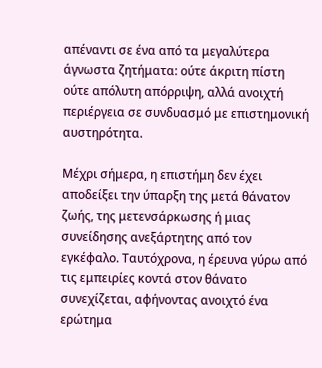απέναντι σε ένα από τα μεγαλύτερα άγνωστα ζητήματα: ούτε άκριτη πίστη ούτε απόλυτη απόρριψη, αλλά ανοιχτή περιέργεια σε συνδυασμό με επιστημονική αυστηρότητα.

Μέχρι σήμερα, η επιστήμη δεν έχει αποδείξει την ύπαρξη της μετά θάνατον ζωής, της μετενσάρκωσης ή μιας συνείδησης ανεξάρτητης από τον εγκέφαλο. Ταυτόχρονα, η έρευνα γύρω από τις εμπειρίες κοντά στον θάνατο συνεχίζεται, αφήνοντας ανοιχτό ένα ερώτημα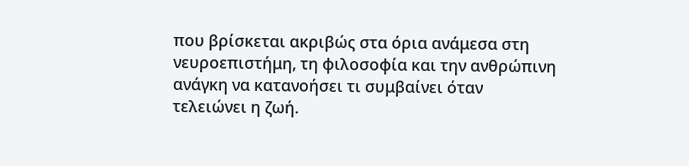που βρίσκεται ακριβώς στα όρια ανάμεσα στη νευροεπιστήμη, τη φιλοσοφία και την ανθρώπινη ανάγκη να κατανοήσει τι συμβαίνει όταν τελειώνει η ζωή.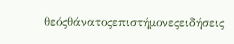θεόςθάνατοςεπιστήμονεςειδήσεις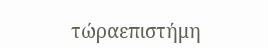τώραεπιστήμη